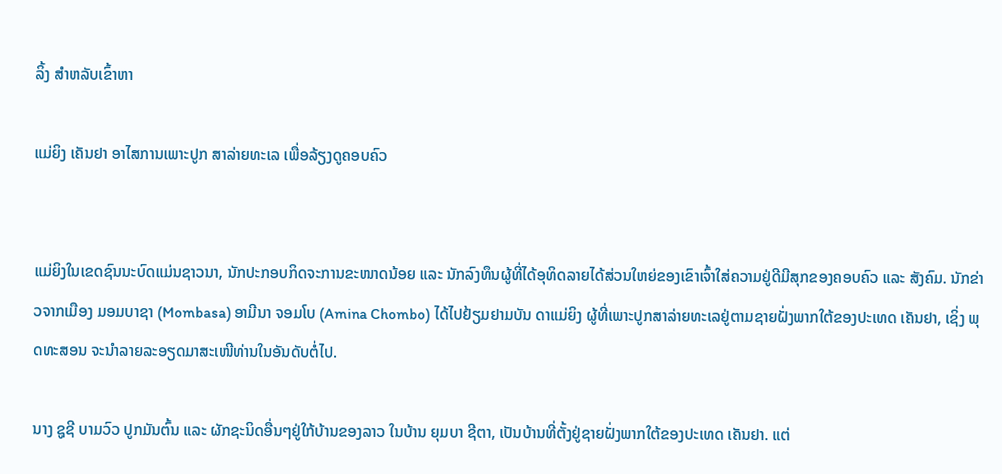ລິ້ງ ສຳຫລັບເຂົ້າຫາ

ແມ່ຍິງ ເຄັນຢາ ອາໄສການເພາະປູກ ສາລ່າຍທະເລ ເພື່ອລ້ຽງດູຄອບຄົວ


ແມ່ຍິງໃນເຂດຊົນນະບົດແມ່ນຊາວນາ, ນັກປະກອບກິດຈະການຂະໜາດນ້ອຍ ແລະ ນັກລົງທຶນຜູ້ທີ່ໄດ້ອຸທິດລາຍໄດ້ສ່ວນໃຫຍ່ຂອງເຂົາເຈົ້າໃສ່ຄວາມຢູ່ດີມີສຸກຂອງຄອບຄົວ ແລະ ສັງຄົມ. ນັກຂ່າວຈາກເມືອງ ມອມບາຊາ (Mombasa) ອາມີນາ ຈອມໂບ (Amina Chombo) ໄດ້ໄປຢ້ຽມຢາມບັນ ດາແມ່ຍິງ ຜູ້ທີ່ເພາະປູກສາລ່າຍທະເລຢູ່ຕາມຊາຍຝັ່ງພາກໃຕ້ຂອງປະເທດ ເຄັນຢາ, ເຊິ່ງ ພຸດທະສອນ ຈະນຳລາຍລະອຽດມາສະເໜີທ່ານໃນອັນດັບຕໍ່ໄປ.

ນາງ ຊູຊີ ບາມວົວ ປູກມັນຕົ້ນ ແລະ ຜັກຊະນິດອື່ນໆຢູ່ໃກ້ບ້ານຂອງລາວ ໃນບ້ານ ຍຸມບາ ຊີຕາ, ເປັນບ້ານທີ່ຕັ້ງຢູ່ຊາຍຝັ່ງພາກໃຕ້ຂອງປະເທດ ເຄັນຢາ. ແຕ່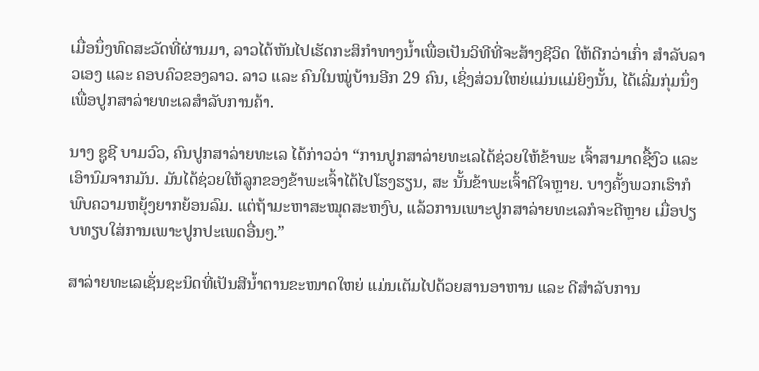ເມື່ອນຶ່ງທົດສະວັດທີ່ຜ່ານມາ, ລາວໄດ້ຫັນໄປເຮັດກະສິກຳທາງນໍ້າເພື່ອເປັນວິທີທີ່ຈະສ້າງຊີວິດ ໃຫ້ດີກວ່າເກົ່າ ສຳລັບລາວເອງ ແລະ ຄອບຄົວຂອງລາວ. ລາວ ແລະ ຄົນໃນໝູ່ບ້ານອີກ 29 ຄົນ, ເຊິ່ງສ່ວນໃຫຍ່ແມ່ນແມ່ຍິງນັ້ນ, ໄດ້ເລີ່ມກຸ່ມນຶ່ງເພື່ອປູກສາລ່າຍທະເລສຳລັບການຄ້າ.

ນາງ ຊູຊີ ບາມວົວ, ຄົນປູກສາລ່າຍທະເລ ໄດ້ກ່າວວ່າ “ການປູກສາລ່າຍທະເລໄດ້ຊ່ວຍໃຫ້ຂ້າພະ ເຈົ້າສາມາດຊື້ງົວ ແລະ ເອົານົມຈາກມັນ. ມັນໄດ້ຊ່ວຍໃຫ້ລູກຂອງຂ້າພະເຈົ້າໄດ້ໄປໂຮງຮຽນ, ສະ ນັ້ນຂ້າພະເຈົ້າດີໃຈຫຼາຍ. ບາງຄັ້ງພວກເຮົາກໍພົບຄວາມຫຍຸ້ງຍາກຍ້ອນລົມ. ແຕ່ຖ້າມະຫາສະໝຸດສະຫງົບ, ແລ້ວການເພາະປູກສາລ່າຍທະເລກໍຈະດີຫຼາຍ ເມື່ອປຽບທຽບໃສ່ການເພາະປູກປະເພດອື່ນໆ.”

ສາລ່າຍທະເລເຊັ່ນຊະນິດທີ່ເປັນສີນໍ້າຕານຂະໜາດໃຫຍ່ ແມ່ນເຕັມໄປດ້ວຍສານອາຫານ ແລະ ດີສຳລັບການ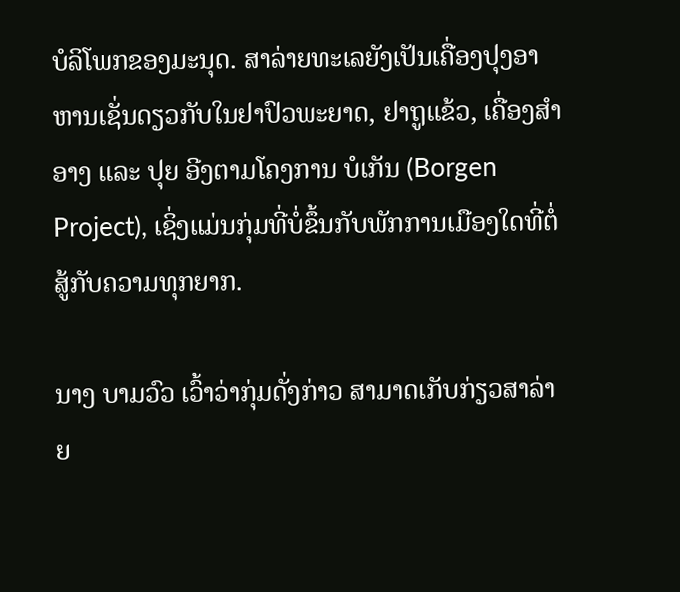ບໍລິໂພກຂອງມະນຸດ. ສາລ່າຍທະເລຍັງເປັນເຄື່ອງປຸງອາຫານເຊັ່ນດຽວກັບໃນຢາປົວພະຍາດ, ຢາຖູແຂ້ວ, ເຄື່ອງສຳອາງ ແລະ ປຸຍ ອີງຕາມໂຄງການ ບໍເກັນ (Borgen Project), ເຊິ່ງແມ່ນກຸ່ມທີ່ບໍ່ຂຶ້ນກັບພັກການເມືອງໃດທີ່ຕໍ່ສູ້ກັບຄວາມທຸກຍາກ.

ນາງ ບາມວົວ ເວົ້າວ່າກຸ່ມດັ່ງກ່າວ ສາມາດເກັບກ່ຽວສາລ່າຍ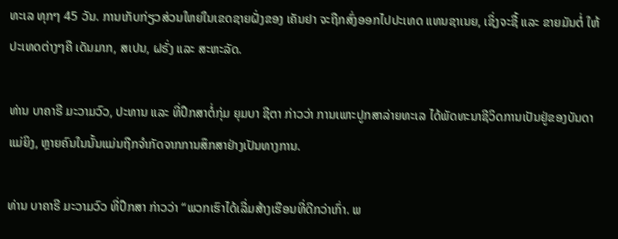ທະເລ ທຸກໆ 45 ວັນ. ການເກັບກ່ຽວສ່ວນໃຫຍ່ໃນເຂດຊາຍຝັ່ງຂອງ ເຄັນຢາ ຈະຖືກສົ່ງອອກໄປປະເທດ ແທນຊາເນຍ, ເຊິ່ງຈະຊື້ ແລະ ຂາຍມັນຕໍ່ ໃຫ້ປະເທດຕ່າງໆຄື ເດັນມາກ, ສເປນ, ຝຣັ່ງ ແລະ ສະຫະລັດ.

ທ່ານ ບາຄາຣີ ມະວາມວົວ, ປະທານ ແລະ ທີ່ປຶກສາຕໍ່ກຸ່ມ ຍຸມບາ ຊີຕາ ກ່າວວ່າ ການເພາະປູກສາລ່າຍທະເລ ໄດ້ພັດທະນາຊີວິດການເປັນຢູ່ຂອງບັນດາແມ່ຍິງ, ຫຼາຍຄົນໃນນັ້ນແມ່ນຖືກຈຳກັດຈາກການສຶກສາຢ່າງເປັນທາງການ.

ທ່ານ ບາຄາຣີ ມະວາມວົວ ທີ່ປຶກສາ ກ່າວວ່າ “ພວກເຮົາໄດ້ເລີ່ມສ້າງເຮືອນທີ່ດີກວ່າເກົ່າ. ພ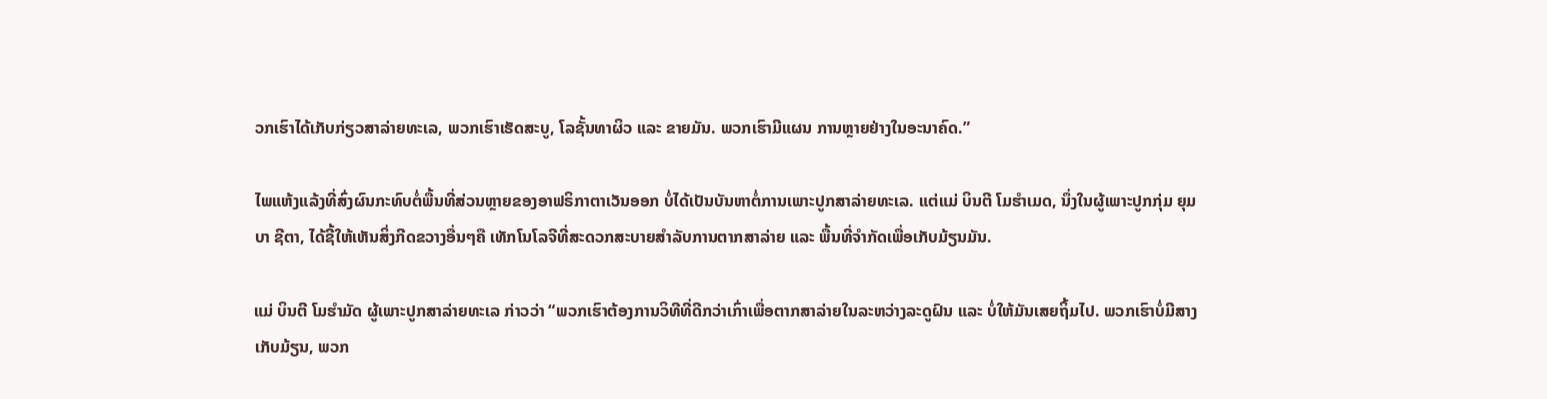ວກເຮົາໄດ້ເກັບກ່ຽວສາລ່າຍທະເລ, ພວກເຮົາເຮັດສະບູ, ໂລຊັ້ນທາຜິວ ແລະ ຂາຍມັນ. ພວກເຮົາມີແຜນ ການຫຼາຍຢ່າງໃນອະນາຄົດ.”

ໄພແຫ້ງແລ້ງທີ່ສົ່ງຜົນກະທົບຕໍ່ພື້ນທີ່ສ່ວນຫຼາຍຂອງອາຟຣິກາຕາເວັນອອກ ບໍ່ໄດ້ເປັນບັນຫາຕໍ່ການເພາະປູກສາລ່າຍທະເລ. ແຕ່ແມ່ ບິນຕີ ໂມຮຳເມດ, ນຶ່ງໃນຜູ້ເພາະປູກກຸ່ມ ຍຸມບາ ຊີຕາ, ໄດ້ຊີ້ໃຫ້ເຫັນສິ່ງກີດຂວາງອື່ນໆຄື ເທັກໂນໂລຈີທີ່ສະດວກສະບາຍສຳລັບການຕາກສາລ່າຍ ແລະ ພື້ນທີ່ຈຳກັດເພື່ອເກັບມ້ຽນມັນ.

ແມ່ ບິນຕີ ໂມຮຳມັດ ຜູ້ເພາະປູກສາລ່າຍທະເລ ກ່າວວ່າ “ພວກເຮົາຕ້ອງການວິທີທີ່ດີກວ່າເກົ່າເພື່ອຕາກສາລ່າຍໃນລະຫວ່າງລະດູຝົນ ແລະ ບໍ່ໃຫ້ມັນເສຍຖິ້ມໄປ. ພວກເຮົາບໍ່ມີສາງເກັບມ້ຽນ, ພວກ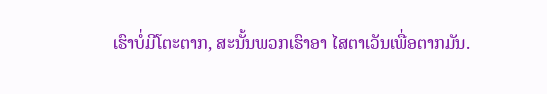ເຮົາບໍ່ມີໂຕະຕາກ, ສະນັ້ນພວກເຮົາອາ ໄສຕາເວັນເພື່ອຕາກມັນ.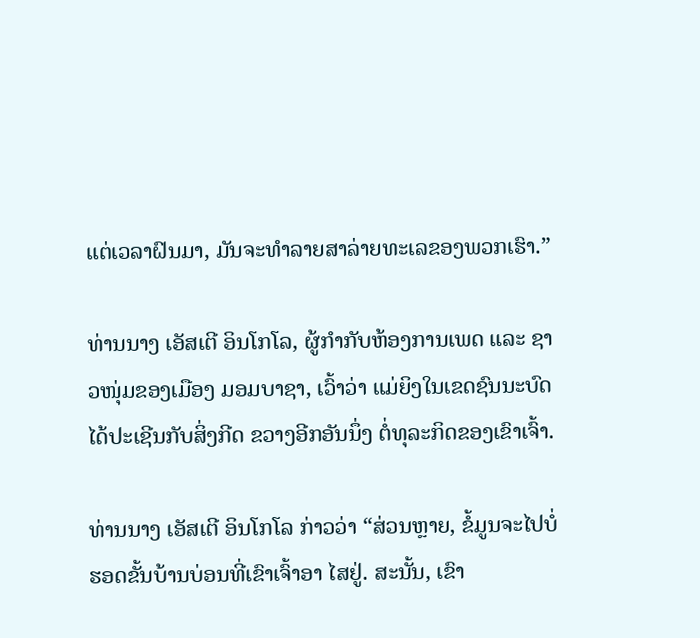ແຕ່ເວລາຝົນມາ, ມັນຈະທຳລາຍສາລ່າຍທະເລຂອງພວກເຮົາ.”

ທ່ານນາງ ເອັສເຕີ ອິນໂກໂລ, ຜູ້ກຳກັບຫ້ອງການເພດ ແລະ ຊາວໜຸ່ມຂອງເມືອງ ມອມບາຊາ, ເວົ້າວ່າ ແມ່ຍິງໃນເຂດຊົນນະບົດໄດ້ປະເຊີນກັບສິ່ງກີດ ຂວາງອີກອັນນຶ່ງ ຕໍ່ທຸລະກິດຂອງເຂົາເຈົ້າ.

ທ່ານນາງ ເອັສເຕີ ອິນໂກໂລ ກ່າວວ່າ “ສ່ວນຫຼາຍ, ຂໍ້ມູນຈະໄປບໍ່ຮອດຂັ້ນບ້ານບ່ອນທີ່ເຂົາເຈົ້າອາ ໄສຢູ່. ສະນັ້ນ, ເຂົາ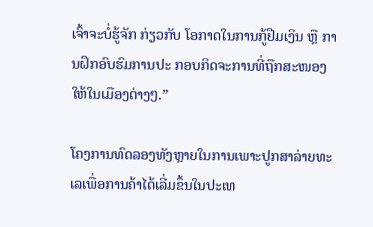ເຈົ້າຈະບໍ່ຮູ້ຈັກ ກ່ຽວກັບ ໂອກາດໃນການກູ້ຢືມເງິນ ຫຼື ການຝຶກອົບຮົມການປະ ກອບກິດຈະການທີ່ຖືກສະໜອງໃຫ້ໃນເມືອງຕ່າງໆ.”

ໂຄງການທົດລອງທັງຫຼາຍໃນການເພາະປູກສາລ່າຍທະເລເພື່ອການຄ້າໄດ້ເລີ່ມຂຶ້ນໃນປະເທ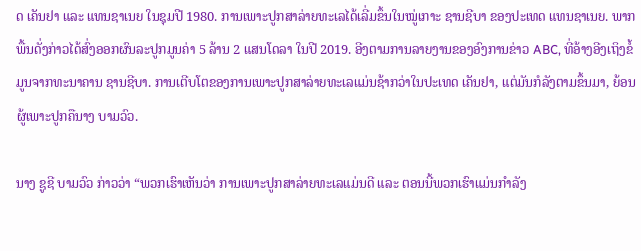ດ ເຄັນຢາ ແລະ ແທນຊາເນຍ ໃນຊຸມປີ 1980. ການເພາະປູກສາລ່າຍທະເລໄດ້ເລີ່ມຂຶ້ນໃນໝູ່ເກາະ ຊານຊີບາ ຂອງປະເທດ ແທນຊາເນຍ. ພາກພື້ນດັ່ງກ່າວໄດ້ສົ່ງອອກຜົນລະປູກມູນຄ່າ 5 ລ້ານ 2 ແສນໂດລາ ໃນປີ 2019. ອີງຕາມການລາຍງານຂອງອົງການຂ່າວ ABC, ທີ່ອ້າງອີງເຖິງຂໍ້ມູນຈາກທະນາຄານ ຊານຊີບາ. ການເຕີບໂຕຂອງການເພາະປູກສາລ່າຍທະເລແມ່ນຊ້າກວ່າໃນປະເທດ ເຄັນຢາ, ແຕ່ມັນກໍລັງຕາມຂຶ້ນມາ, ຍ້ອນຜູ້ເພາະປູກຄືນາງ ບາມວົວ.

ນາງ ຊູຊີ ບາມວົວ ກ່າວວ່າ “ພວກເຮົາເຫັນວ່າ ການເພາະປູກສາລ່າຍທະເລແມ່ນດີ ແລະ ຕອນນີ້ພວກເຮົາແມ່ນກຳລັງ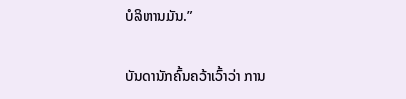ບໍລິຫານມັນ.”

ບັນດານັກຄົ້ນຄວ້າເວົ້າວ່າ ການ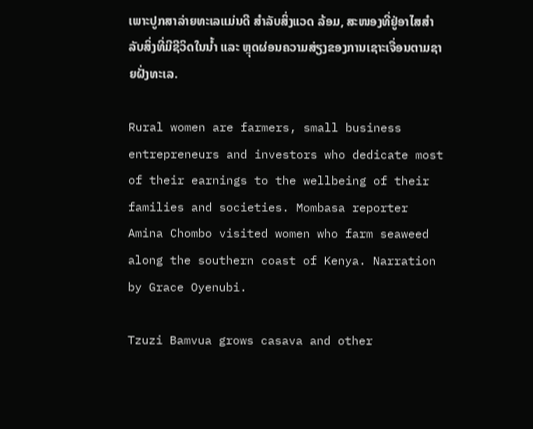ເພາະປູກສາລ່າຍທະເລແມ່ນດີ ສຳລັບສິ່ງແວດ ລ້ອມ, ສະໜອງທີ່ຢູ່ອາໄສສຳລັບສິ່ງທີ່ມີຊີວິດໃນນໍ້າ ແລະ ຫຼຸດຜ່ອນຄວາມສ່ຽງຂອງການເຊາະເຈື່ອນຕາມຊາຍຝັ່ງທະເລ.

Rural women are farmers, small business entrepreneurs and investors who dedicate most of their earnings to the wellbeing of their families and societies. Mombasa reporter Amina Chombo visited women who farm seaweed along the southern coast of Kenya. Narration by Grace Oyenubi.

Tzuzi Bamvua grows casava and other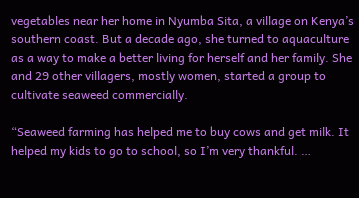vegetables near her home in Nyumba Sita, a village on Kenya’s southern coast. But a decade ago, she turned to aquaculture as a way to make a better living for herself and her family. She and 29 other villagers, mostly women, started a group to cultivate seaweed commercially.

“Seaweed farming has helped me to buy cows and get milk. It helped my kids to go to school, so I’m very thankful. …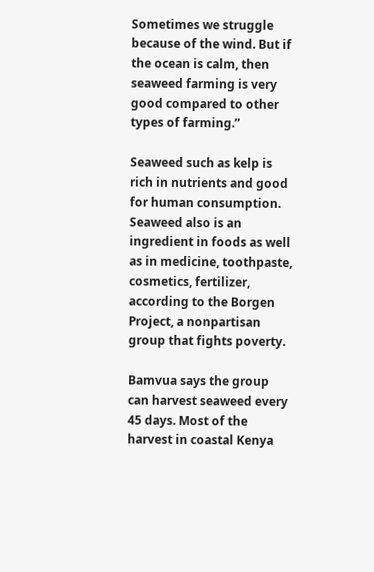Sometimes we struggle because of the wind. But if the ocean is calm, then seaweed farming is very good compared to other types of farming.”

Seaweed such as kelp is rich in nutrients and good for human consumption. Seaweed also is an ingredient in foods as well as in medicine, toothpaste, cosmetics, fertilizer, according to the Borgen Project, a nonpartisan group that fights poverty.

Bamvua says the group can harvest seaweed every 45 days. Most of the harvest in coastal Kenya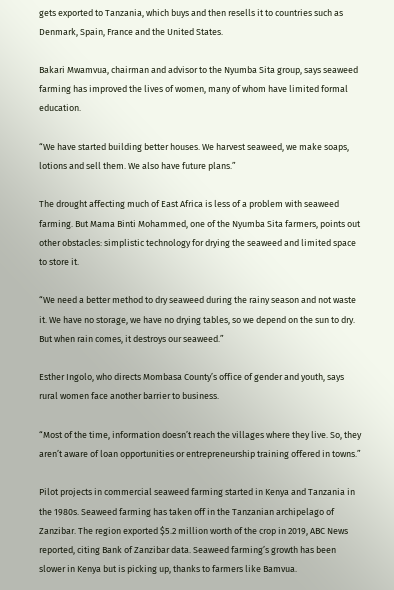gets exported to Tanzania, which buys and then resells it to countries such as Denmark, Spain, France and the United States.

Bakari Mwamvua, chairman and advisor to the Nyumba Sita group, says seaweed farming has improved the lives of women, many of whom have limited formal education.

“We have started building better houses. We harvest seaweed, we make soaps, lotions and sell them. We also have future plans.”

The drought affecting much of East Africa is less of a problem with seaweed farming. But Mama Binti Mohammed, one of the Nyumba Sita farmers, points out other obstacles: simplistic technology for drying the seaweed and limited space to store it.

“We need a better method to dry seaweed during the rainy season and not waste it. We have no storage, we have no drying tables, so we depend on the sun to dry. But when rain comes, it destroys our seaweed.”

Esther Ingolo, who directs Mombasa County’s office of gender and youth, says rural women face another barrier to business.

“Most of the time, information doesn’t reach the villages where they live. So, they aren’t aware of loan opportunities or entrepreneurship training offered in towns.”

Pilot projects in commercial seaweed farming started in Kenya and Tanzania in the 1980s. Seaweed farming has taken off in the Tanzanian archipelago of Zanzibar. The region exported $5.2 million worth of the crop in 2019, ABC News reported, citing Bank of Zanzibar data. Seaweed farming’s growth has been slower in Kenya but is picking up, thanks to farmers like Bamvua.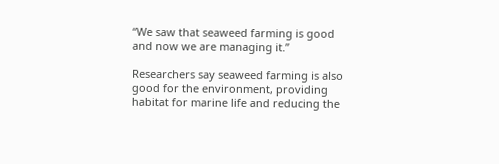“We saw that seaweed farming is good and now we are managing it.”

Researchers say seaweed farming is also good for the environment, providing habitat for marine life and reducing the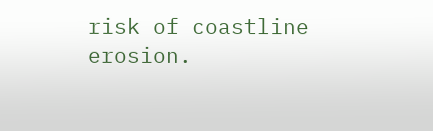risk of coastline erosion.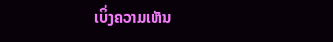ເບິ່ງຄວາມເຫັນ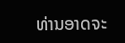ທ່ານອາດຈະ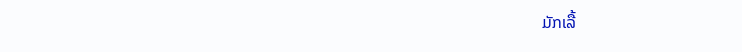ມັກເລື້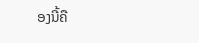ອງນີ້ຄື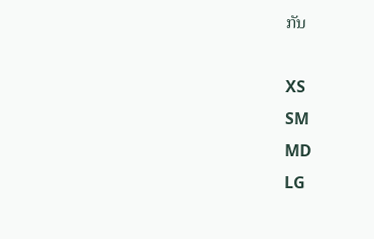ກັນ

XS
SM
MD
LG